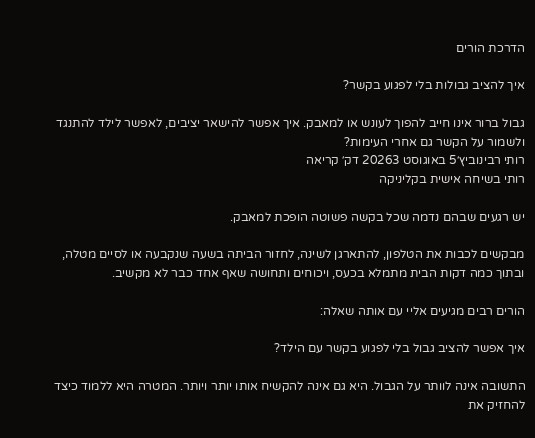הדרכת הורים

איך להציב גבולות בלי לפגוע בקשר?

גבול ברור אינו חייב להפוך לעונש או למאבק. איך אפשר להישאר יציבים, לאפשר לילד להתנגד ולשמור על הקשר גם אחרי העימות?
רותי רבינוביץ׳5 באוגוסט 20263 דק׳ קריאה
רותי בשיחה אישית בקליניקה

יש רגעים שבהם נדמה שכל בקשה פשוטה הופכת למאבק.

מבקשים לכבות את הטלפון, להתארגן לשינה, לחזור הביתה בשעה שנקבעה או לסיים מטלה, ובתוך כמה דקות הבית מתמלא בכעס, ויכוחים ותחושה שאף אחד כבר לא מקשיב.

הורים רבים מגיעים אליי עם אותה שאלה:

איך אפשר להציב גבול בלי לפגוע בקשר עם הילד?

התשובה אינה לוותר על הגבול. היא גם אינה להקשיח אותו יותר ויותר. המטרה היא ללמוד כיצד להחזיק את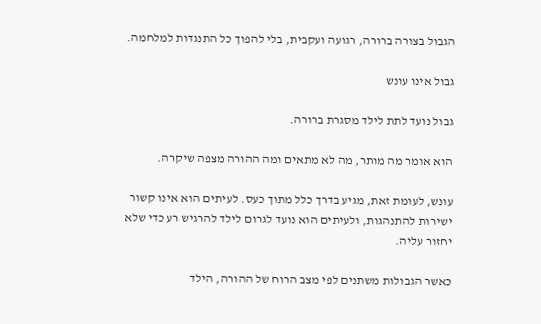הגבול בצורה ברורה, רגועה ועקבית, בלי להפוך כל התנגדות למלחמה.

גבול אינו עונש

גבול נועד לתת לילד מסגרת ברורה.

הוא אומר מה מותר, מה לא מתאים ומה ההורה מצפה שיקרה.

עונש, לעומת זאת, מגיע בדרך כלל מתוך כעס. לעיתים הוא אינו קשור ישירות להתנהגות, ולעיתים הוא נועד לגרום לילד להרגיש רע כדי שלא יחזור עליה.

כאשר הגבולות משתנים לפי מצב הרוח של ההורה, הילד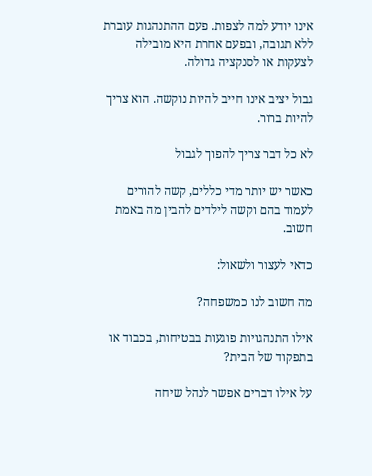אינו יודע למה לצפות. פעם ההתנהגות עוברת ללא תגובה, ובפעם אחרת היא מובילה לצעקות או לסנקציה גדולה.

גבול יציב אינו חייב להיות נוקשה. הוא צריך להיות ברור.

לא כל דבר צריך להפוך לגבול

כאשר יש יותר מדי כללים, קשה להורים לעמוד בהם וקשה לילדים להבין מה באמת חשוב.

כדאי לעצור ולשאול:

מה חשוב לנו כמשפחה?

אילו התנהגויות פוגעות בבטיחות, בכבוד או בתפקוד של הבית?

על אילו דברים אפשר לנהל שיחה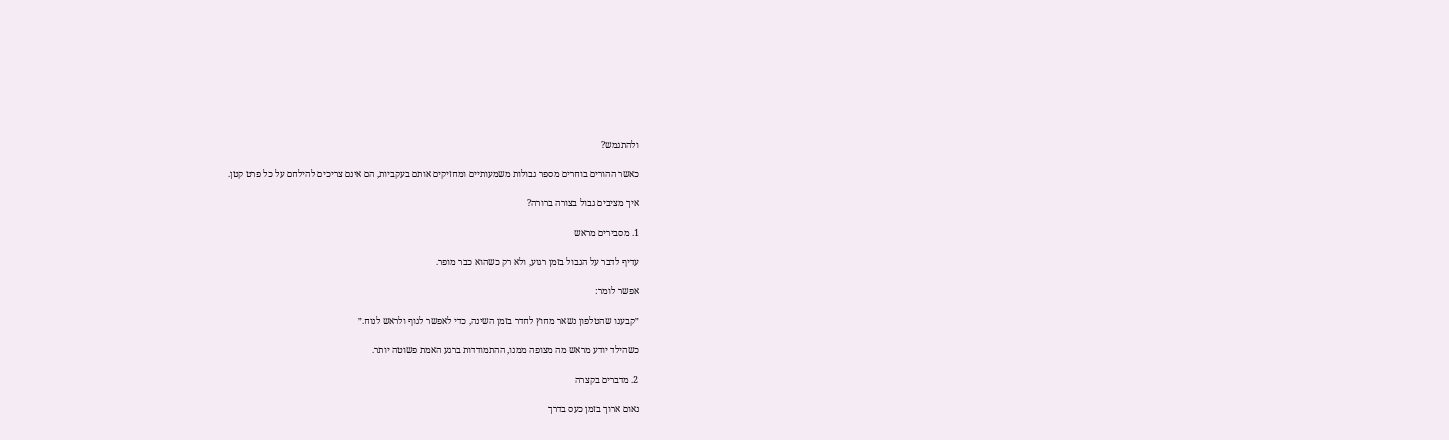ולהתגמש?

כאשר ההורים בוחרים מספר גבולות משמעותיים ומחזיקים אותם בעקביות, הם אינם צריכים להילחם על כל פרט קטן.

איך מציבים גבול בצורה ברורה?

1. מסבירים מראש

עדיף לדבר על הגבול בזמן רגוע, ולא רק כשהוא כבר מופר.

אפשר לומר:

״קבענו שהטלפון נשאר מחוץ לחדר בזמן השינה, כדי לאפשר לגוף ולראש לנוח.״

כשהילד יודע מראש מה מצופה ממנו, ההתמודדות ברגע האמת פשוטה יותר.

2. מדברים בקצרה

נאום ארוך בזמן כעס בדרך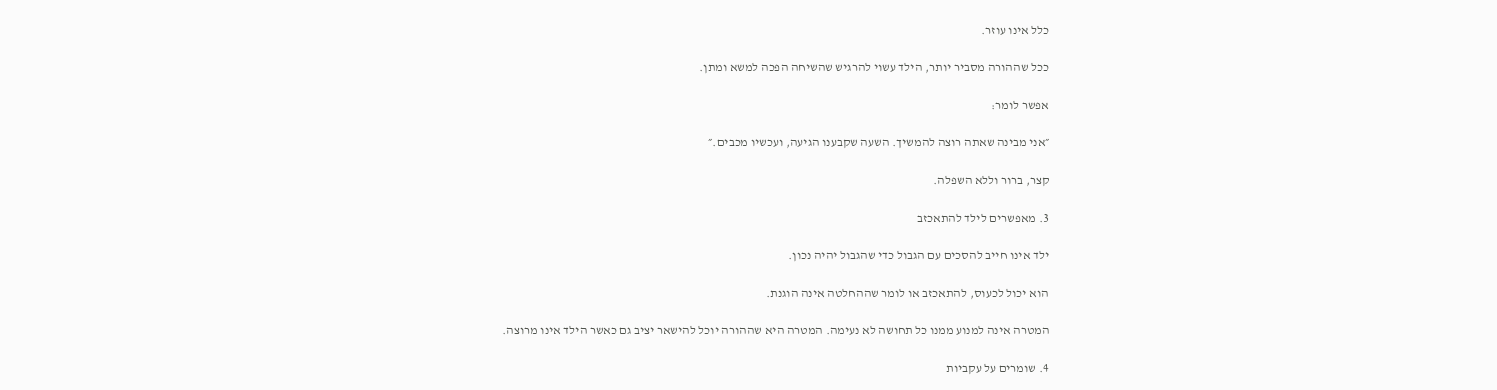כלל אינו עוזר.

ככל שההורה מסביר יותר, הילד עשוי להרגיש שהשיחה הפכה למשא ומתן.

אפשר לומר:

״אני מבינה שאתה רוצה להמשיך. השעה שקבענו הגיעה, ועכשיו מכבים.״

קצר, ברור וללא השפלה.

3. מאפשרים לילד להתאכזב

ילד אינו חייב להסכים עם הגבול כדי שהגבול יהיה נכון.

הוא יכול לכעוס, להתאכזב או לומר שההחלטה אינה הוגנת.

המטרה אינה למנוע ממנו כל תחושה לא נעימה. המטרה היא שההורה יוכל להישאר יציב גם כאשר הילד אינו מרוצה.

4. שומרים על עקביות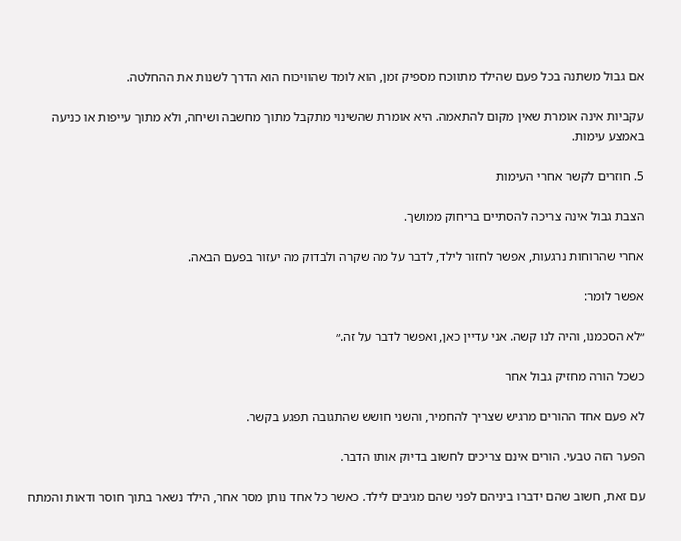אם גבול משתנה בכל פעם שהילד מתווכח מספיק זמן, הוא לומד שהוויכוח הוא הדרך לשנות את ההחלטה.

עקביות אינה אומרת שאין מקום להתאמה. היא אומרת שהשינוי מתקבל מתוך מחשבה ושיחה, ולא מתוך עייפות או כניעה באמצע עימות.

5. חוזרים לקשר אחרי העימות

הצבת גבול אינה צריכה להסתיים בריחוק ממושך.

אחרי שהרוחות נרגעות, אפשר לחזור לילד, לדבר על מה שקרה ולבדוק מה יעזור בפעם הבאה.

אפשר לומר:

״לא הסכמנו, והיה לנו קשה. אני עדיין כאן, ואפשר לדבר על זה.״

כשכל הורה מחזיק גבול אחר

לא פעם אחד ההורים מרגיש שצריך להחמיר, והשני חושש שהתגובה תפגע בקשר.

הפער הזה טבעי. הורים אינם צריכים לחשוב בדיוק אותו הדבר.

עם זאת, חשוב שהם ידברו ביניהם לפני שהם מגיבים לילד. כאשר כל אחד נותן מסר אחר, הילד נשאר בתוך חוסר ודאות והמתח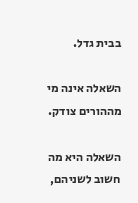בבית גדל.

השאלה אינה מי מההורים צודק.

השאלה היא מה חשוב לשניהם,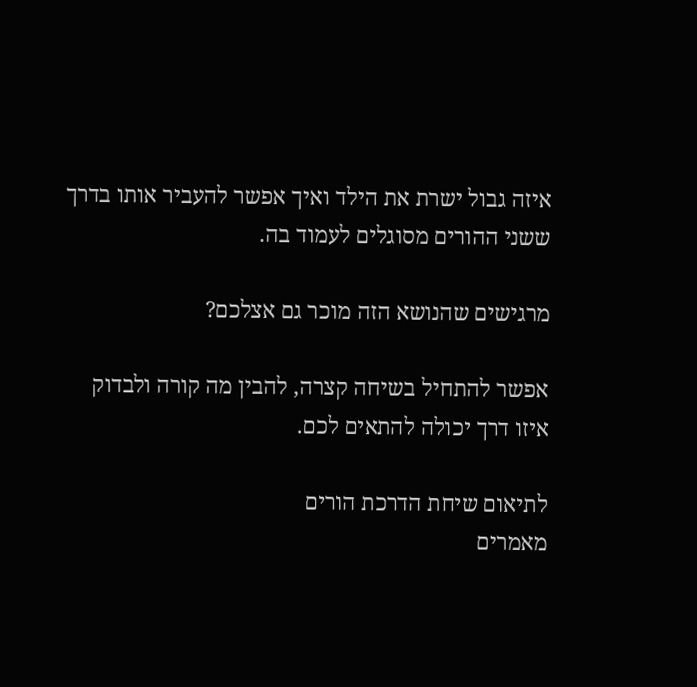איזה גבול ישרת את הילד ואיך אפשר להעביר אותו בדרך ששני ההורים מסוגלים לעמוד בה.

מרגישים שהנושא הזה מוכר גם אצלכם?

אפשר להתחיל בשיחה קצרה, להבין מה קורה ולבדוק איזו דרך יכולה להתאים לכם.

לתיאום שיחת הדרכת הורים
מאמרים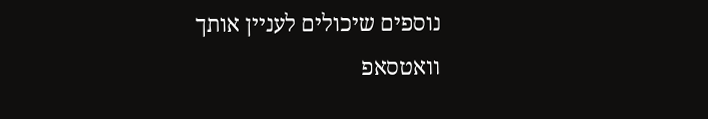נוספים שיכולים לעניין אותך
וואטסאפ